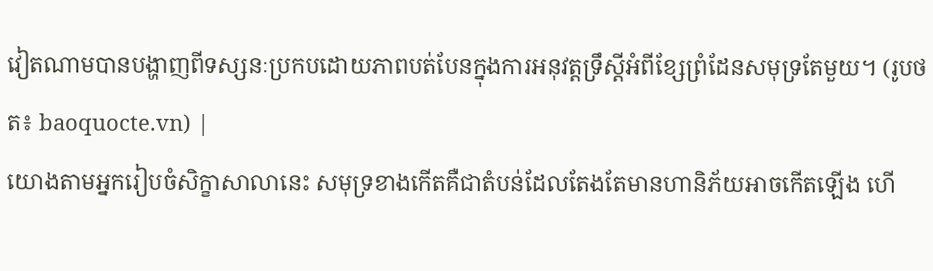វៀតណាមបានបង្ហាញពីទស្សនៈប្រកបដោយភាពបត់បែនក្នុងការអនុវត្តទ្រឹស្តីអំពីខ្សែព្រំដែនសមុទ្រតែមួយ។ (រូបថត៖ baoquocte.vn) |
យោងតាមអ្នករៀបចំសិក្ខាសាលានេះ សមុទ្រខាងកើតគឺជាតំបន់ដែលតែងតែមានហានិភ័យអាចកើតឡើង ហើ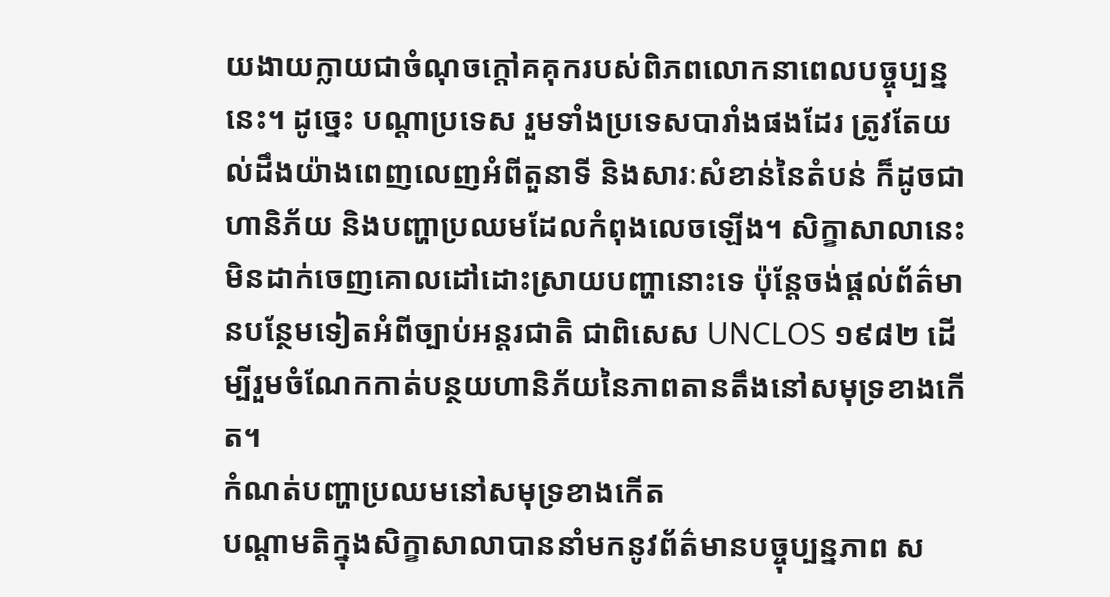យងាយក្លាយជាចំណុចក្តៅគគុករបស់ពិភពលោកនាពេលបច្ចុប្បន្ននេះ។ ដូច្នេះ បណ្តាប្រទេស រួមទាំងប្រទេសបារាំងផងដែរ ត្រូវតែយល់ដឹងយ៉ាងពេញលេញអំពីតួនាទី និងសារៈសំខាន់នៃតំបន់ ក៏ដូចជាហានិភ័យ និងបញ្ហាប្រឈមដែលកំពុងលេចឡើង។ សិក្ខាសាលានេះមិនដាក់ចេញគោលដៅដោះស្រាយបញ្ហានោះទេ ប៉ុន្តែចង់ផ្តល់ព័ត៌មានបន្ថែមទៀតអំពីច្បាប់អន្តរជាតិ ជាពិសេស UNCLOS ១៩៨២ ដើម្បីរួមចំណែកកាត់បន្ថយហានិភ័យនៃភាពតានតឹងនៅសមុទ្រខាងកើត។
កំណត់បញ្ហាប្រឈមនៅសមុទ្រខាងកើត
បណ្ដាមតិក្នុងសិក្ខាសាលាបាននាំមកនូវព័ត៌មានបច្ចុប្បន្នភាព ស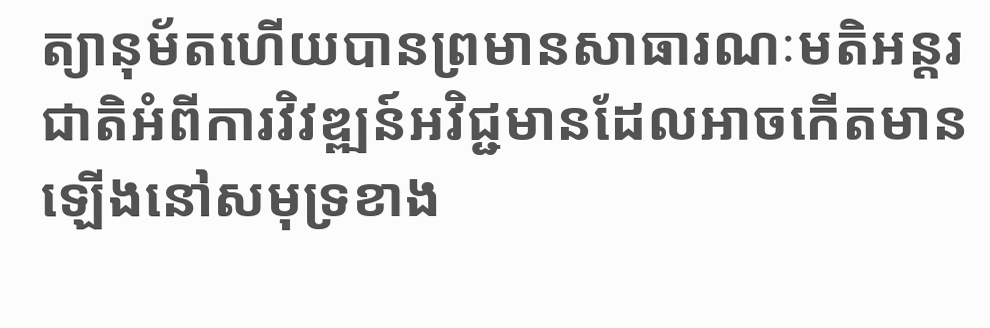ត្យានុម័តហើយបានព្រមានសាធារណៈមតិអន្តរជាតិអំពីការវិវឌ្ឍន៍អវិជ្ជមានដែលអាចកើតមានឡើងនៅសមុទ្រខាង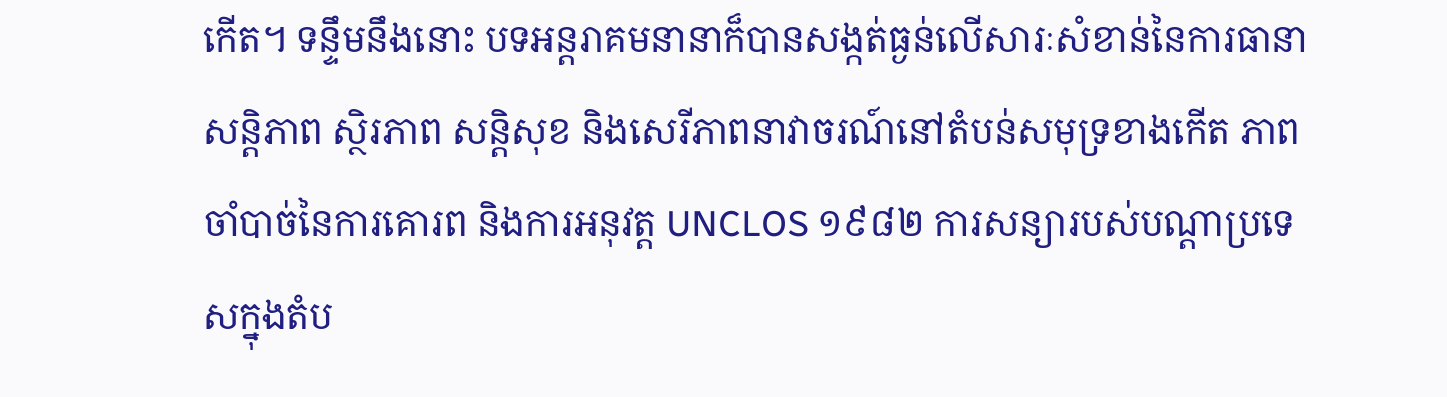កើត។ ទន្ទឹមនឹងនោះ បទអន្តរាគមនានាក៏បានសង្កត់ធ្ងន់លើសារៈសំខាន់នៃការធានាសន្តិភាព ស្ថិរភាព សន្តិសុខ និងសេរីភាពនាវាចរណ៍នៅតំបន់សមុទ្រខាងកើត ភាពចាំបាច់នៃការគោរព និងការអនុវត្ត UNCLOS ១៩៨២ ការសន្យារបស់បណ្ដាប្រទេសក្នុងតំប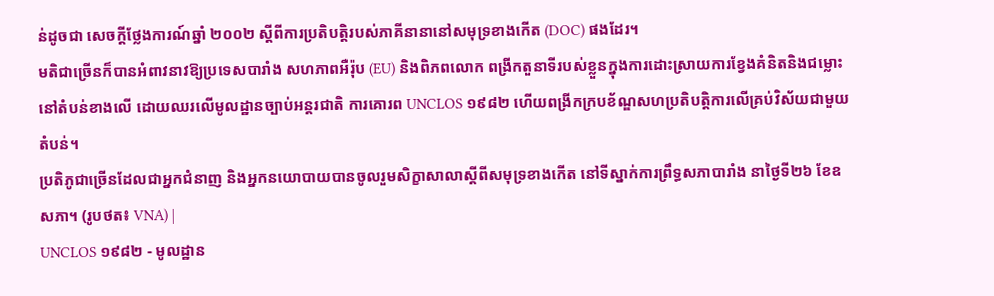ន់ដូចជា សេចក្តីថ្លែងការណ៍ឆ្នាំ ២០០២ ស្តីពីការប្រតិបត្តិរបស់ភាគីនានានៅសមុទ្រខាងកើត (DOC) ផងដែរ។
មតិជាច្រើនក៏បានអំពាវនាវឱ្យប្រទេសបារាំង សហភាពអឺរ៉ុប (EU) និងពិភពលោក ពង្រីកតួនាទីរបស់ខ្លួនក្នុងការដោះស្រាយការខ្វែងគំនិតនិងជម្លោះនៅតំបន់ខាងលើ ដោយឈរលើមូលដ្ឋានច្បាប់អន្តរជាតិ ការគោរព UNCLOS ១៩៨២ ហើយពង្រីកក្របខ័ណ្ឌសហប្រតិបត្តិការលើគ្រប់វិស័យជាមួយតំបន់។
ប្រតិភូជាច្រើនដែលជាអ្នកជំនាញ និងអ្នកនយោបាយបានចូលរួមសិក្ខាសាលាស្តីពីសមុទ្រខាងកើត នៅទីស្នាក់ការព្រឹទ្ធសភាបារាំង នាថ្ងៃទី២៦ ខែឧសភា។ (រូបថត៖ VNA) |
UNCLOS ១៩៨២ - មូលដ្ឋាន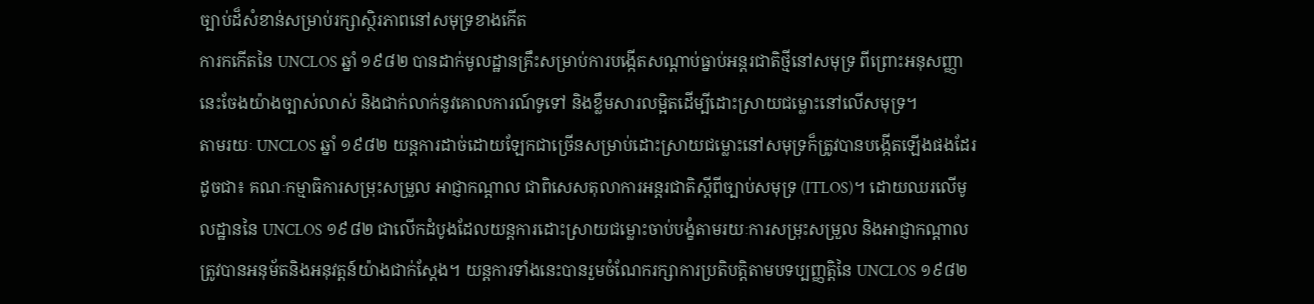ច្បាប់ដ៏សំខាន់សម្រាប់រក្សាស្ថិរភាពនៅសមុទ្រខាងកើត
ការកកើតនៃ UNCLOS ឆ្នាំ ១៩៨២ បានដាក់មូលដ្ឋានគ្រឹះសម្រាប់ការបង្កើតសណ្តាប់ធ្នាប់អន្តរជាតិថ្មីនៅសមុទ្រ ពីព្រោះអនុសញ្ញានេះចែងយ៉ាងច្បាស់លាស់ និងជាក់លាក់នូវគោលការណ៍ទូទៅ និងខ្លឹមសារលម្អិតដើម្បីដោះស្រាយជម្លោះនៅលើសមុទ្រ។
តាមរយៈ UNCLOS ឆ្នាំ ១៩៨២ យន្តការដាច់ដោយឡែកជាច្រើនសម្រាប់ដោះស្រាយជម្លោះនៅសមុទ្រក៏ត្រូវបានបង្កើតឡើងផងដែរ ដូចជា៖ គណៈកម្មាធិការសម្រុះសម្រួល អាជ្ញាកណ្តាល ជាពិសេសតុលាការអន្តរជាតិស្ដីពីច្បាប់សមុទ្រ (ITLOS)។ ដោយឈរលើមូលដ្ឋាននៃ UNCLOS ១៩៨២ ជាលើកដំបូងដែលយន្តការដោះស្រាយជម្លោះចាប់បង្ខំតាមរយៈការសម្រុះសម្រួល និងអាជ្ញាកណ្តាល ត្រូវបានអនុម័តនិងអនុវត្តន៍យ៉ាងជាក់ស្ដែង។ យន្តការទាំងនេះបានរួមចំណែករក្សាការប្រតិបត្តិតាមបទប្បញ្ញត្តិនៃ UNCLOS ១៩៨២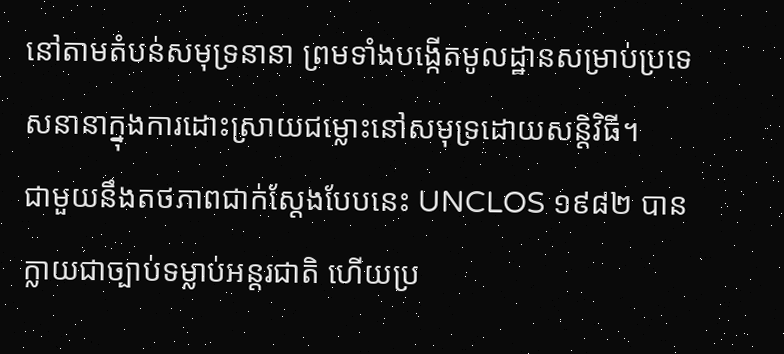នៅតាមតំបន់សមុទ្រនានា ព្រមទាំងបង្កើតមូលដ្ឋានសម្រាប់ប្រទេសនានាក្នុងការដោះស្រាយជម្លោះនៅសមុទ្រដោយសន្តិវិធី។
ជាមួយនឹងតថភាពជាក់ស្តែងបែបនេះ UNCLOS ១៩៨២ បានក្លាយជាច្បាប់ទម្លាប់អន្តរជាតិ ហើយប្រ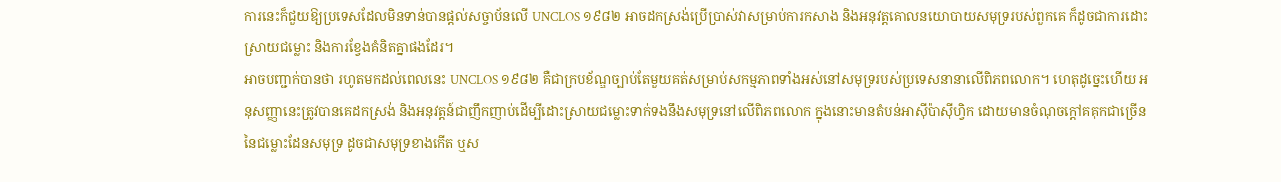ការនេះក៏ជួយឱ្យប្រទេសដែលមិនទាន់បានផ្តល់សច្ចាប័នលើ UNCLOS ១៩៨២ អាចដកស្រង់ប្រើប្រាស់វាសម្រាប់ការកសាង និងអនុវត្តគោលនយោបាយសមុទ្ររបស់ពួកគេ ក៏ដូចជាការដោះស្រាយជម្លោះ និងការខ្វែងគំនិតគ្នាផងដែរ។
អាចបញ្ជាក់បានថា រហូតមកដល់ពេលនេះ UNCLOS ១៩៨២ គឺជាក្របខ័ណ្ឌច្បាប់តែមួយគត់សម្រាប់សកម្មភាពទាំងអស់នៅសមុទ្ររបស់ប្រទេសនានាលើពិភពលោក។ ហេតុដូច្នេះហើយ អនុសញ្ញានេះត្រូវបានគេដកស្រង់ និងអនុវត្តន៍ជាញឹកញាប់ដើម្បីដោះស្រាយជម្លោះទាក់ទងនឹងសមុទ្រនៅលើពិភពលោក ក្នុងនោះមានតំបន់អាស៊ីប៉ាស៊ីហ្វិក ដោយមានចំណុចក្ដៅគគុកជាច្រើននៃជម្លោះដែនសមុទ្រ ដូចជាសមុទ្រខាងកើត ឬស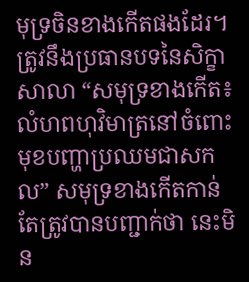មុទ្រចិនខាងកើតផងដែរ។
ត្រូវនឹងប្រធានបទនៃសិក្ខាសាលា “សមុទ្រខាងកើត៖ លំហពហុវិមាត្រនៅចំពោះមុខបញ្ហាប្រឈមជាសកល” សមុទ្រខាងកើតកាន់តែត្រូវបានបញ្ជាក់ថា នេះមិន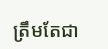ត្រឹមតែជា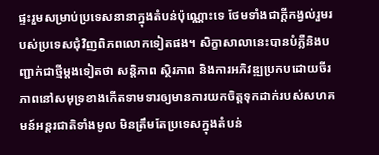ផ្ទះរួមសម្រាប់ប្រទេសនានាក្នុងតំបន់ប៉ុណ្ណោះទេ ថែមទាំងជាក្ដីកង្វល់រួមរបស់ប្រទេសជុំវិញពិភពលោកទៀតផង។ សិក្ខាសាលានេះបានបំភ្លឺនិងបញ្ជាក់ជាថ្មីម្ដងទៀតថា សន្តិភាព ស្ថិរភាព និងការអភិវឌ្ឍប្រកបដោយចីរភាពនៅសមុទ្រខាងកើតទាមទារឲ្យមានការយកចិត្តទុកដាក់របស់សហគមន៍អន្តរជាតិទាំងមូល មិនត្រឹមតែប្រទេសក្នុងតំបន់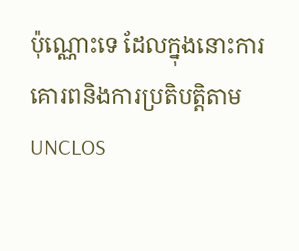ប៉ុណ្ណោះទេ ដែលក្នុងនោះការគោរពនិងការប្រតិបត្តិតាម UNCLOS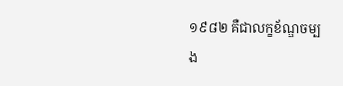១៩៨២ គឺជាលក្ខខ័ណ្ឌចម្បង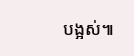បង្អស់៕